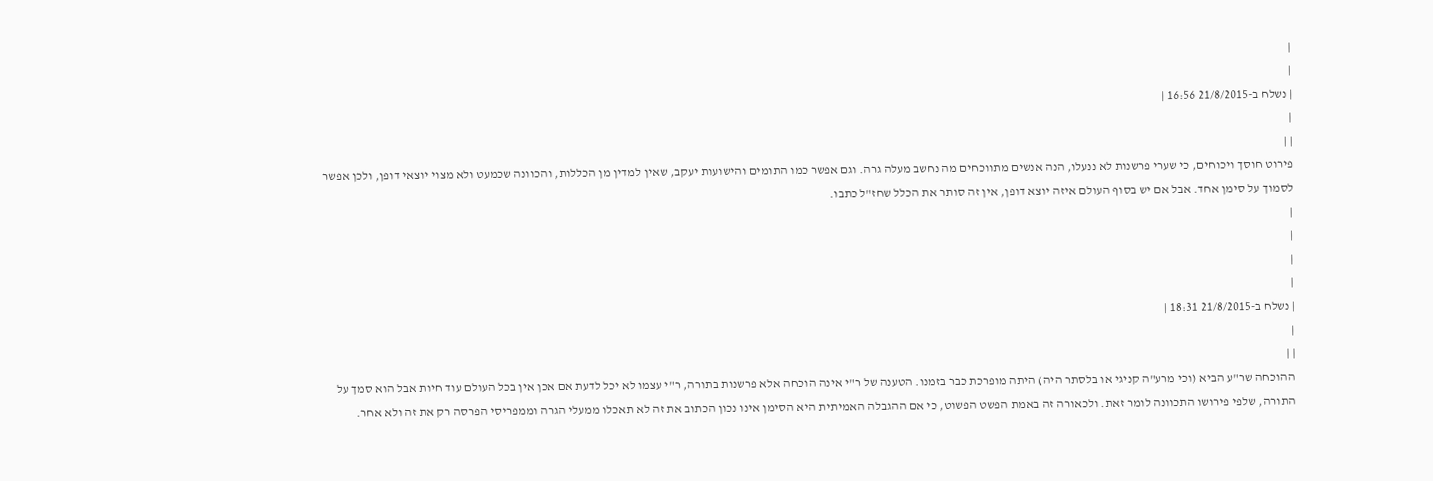|
|
| נשלח ב-21/8/2015 16:56 |
|
| |
פירוט חוסך ויכוחים, כי שערי פרשנות לא ננעלו, הנה אנשים מתווכחים מה נחשב מעלה גרה. וגם אפשר כמו התומים והישועות יעקב, שאין למדין מן הכללות, והכוונה שכמעט ולא מצוי יוצאי דופן, ולכן אפשר לסמוך על סימן אחד. אבל אם יש בסוף העולם איזה יוצא דופן, אין זה סותר את הכלל שחז"ל כתבו.
|
|
|
|
| נשלח ב-21/8/2015 18:31 |
|
| |
ההוכחה שר"ע הביא (וכי מרע"ה קניגי או בלסתר היה) היתה מופרכת כבר בזמנו. הטענה של ר"י אינה הוכחה אלא פרשנות בתורה, ר"י עצמו לא יכל לדעת אם אכן אין בכל העולם עוד חיות אבל הוא סמך על התורה, שלפי פירושו התכוונה לומר זאת. ולכאורה זה באמת הפשט הפשוט, כי אם ההגבלה האמיתית היא הסימן אינו נכון הכתוב את זה לא תאכלו ממעלי הגרה וממפריסי הפרסה רק את זה ולא אחר.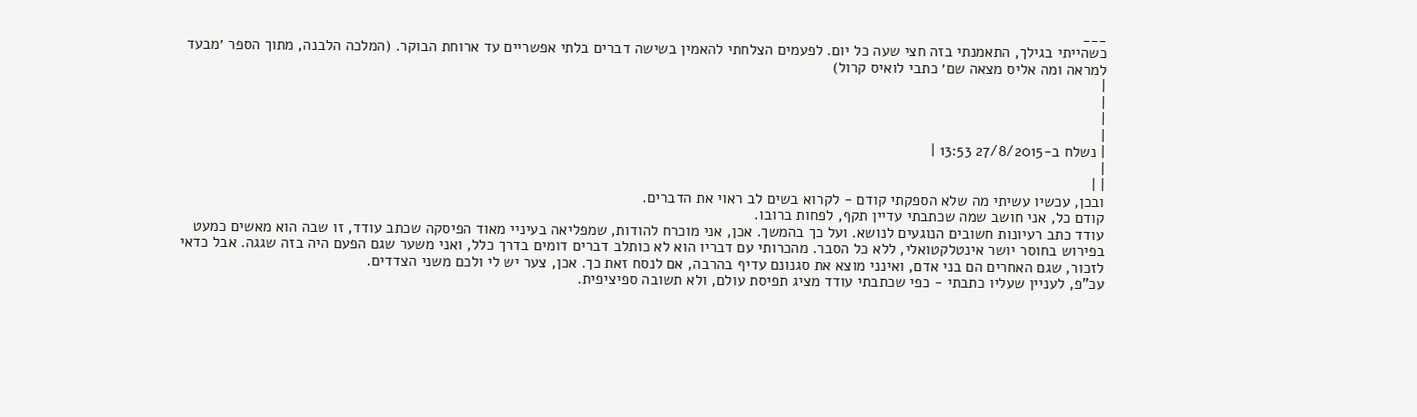___
כשהייתי בגילך, התאמנתי בזה חצי שעה כל יום. לפעמים הצלחתי להאמין בשישה דברים בלתי אפשריים עד ארוחת הבוקר. (המלכה הלבנה, מתוך הספר ׳מבעד למראה ומה אליס מצאה שם׳ כתבי לואיס קרול)
|
|
|
|
| נשלח ב-27/8/2015 13:53 |
|
| |
ובכן, עכשיו עשיתי מה שלא הספקתי קודם - לקרוא בשים לב ראוי את הדברים.
קודם כל, אני חושב שמה שכתבתי עדיין תקף, לפחות ברובו.
עודד כתב רעיונות חשובים הנוגעים לנושא. ועל כך בהמשך. אכן, אני מוכרח להודות, שמפליאה בעיניי מאוד הפיסקה שכתב עודד, זו שבה הוא מאשים כמעט בפירוש בחוסר יושר אינטלקטואלי, ללא כל הסבר. מהכרותי עם דבריו הוא לא כותלב דברים דומים בדרך כלל, ואני משער שגם הפעם היה בזה שגגה. אבל כדאי לזכור, שגם האחרים הם בני אדם, ואינני מוצא את סגנונם עדיף בהרבה, אם לנסח זאת כך. אכן, צער יש לי ולכם משני הצדדים.
עכ"פ, לעניין שעליו כתבתי - כפי שכתבתי עודד מציג תפיסת עולם, ולא תשובה ספיציפית.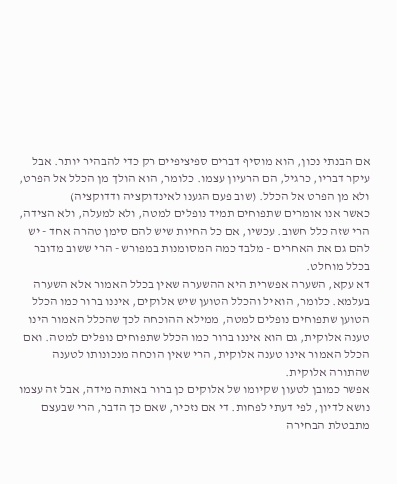אם הבנתי נכון, הוא מוסיף דברים ספיציפיים רק כדי להבהיר יותר. אבל עיקר דבריו, כרגיל, הם הרעיון עצמו. כלומר, הוא הולך מן הכלל אל הפרט, ולא מן הפרט אל הכלל. (שוב פעם הגענו לאינדוקציה ודדוקציה)
כאשר אנו אומרים שתפוחים תמיד נופלים למטה, ולא למעלה, ולא הצידה, הרי שזה כלל חשוב. עכשיו, אם כל החיות שיש להם סימן טהרה אחד - יש להם גם את האחרים - מלבד כמה המסומנות במפורש - הרי ששוב מדובר בכלל מוחלט.
דא עקא, השערה אפשרית היא ההשערה שאין בכלל האמור אלא השערה בעלמא. כלומר, הואיל והכלל הטוען שיש אלוקים, איננו ברור כמו הכלל הטוען שתפוחים נופלים למטה, ממילא ההוכחה לכך שהכלל האמור הינו טענה אלוקית, גם הוא איננו ברור כמו הכלל שתפוחים נופלים למטה. ואם הכלל האמור אינו טענה אלוקית, הרי שאין הוכחה מנכונותו לטענה שהתורה אלוקית.
אפשר כמובן לטעון שקיומו של אלוקים כן ברור באותה מידה, אבל זה עצמו נושא לדיון, לפי דעתי לפחות. די אם נזכיר, שאם כך הדבר, הרי שבעצם מתבטלת הבחירה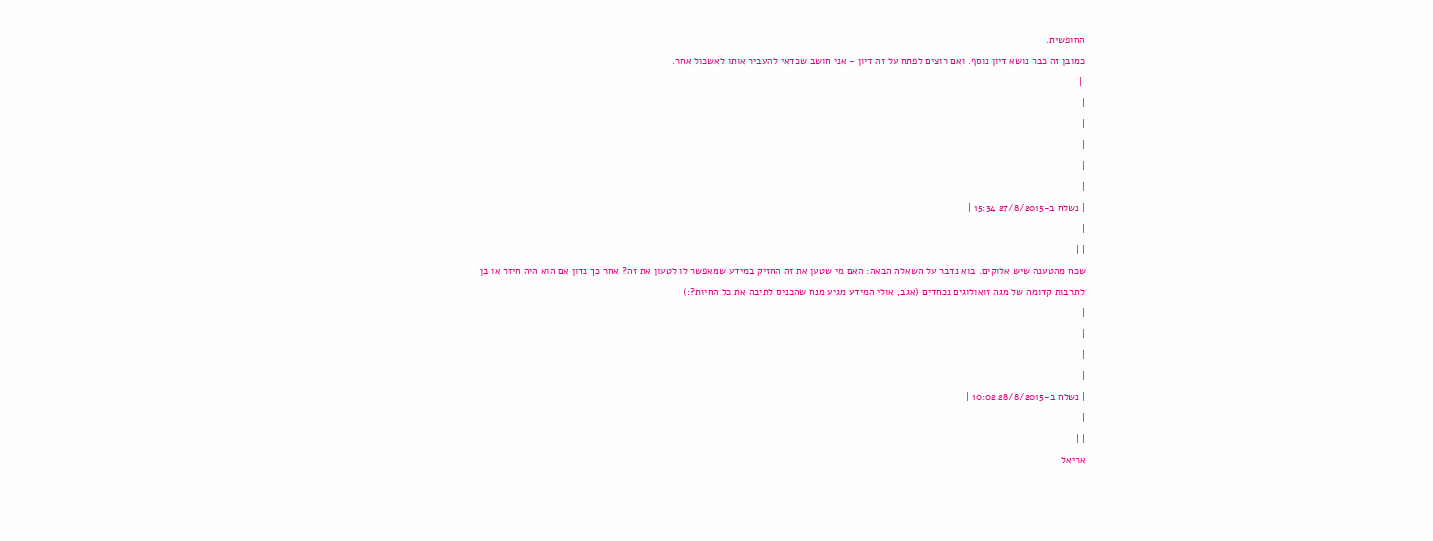החופשית.
כמובן זה כבר נושא דיון נוסף. ואם רוצים לפתח על זה דיון - אני חושב שכדאי להעביר אותו לאשכול אחר.
 |
|
|
|
|
|
| נשלח ב-27/8/2015 15:34 |
|
| |
שכח מהטענה שיש אלוקים. בוא נדבר על השאלה הבאה: האם מי שטען את זה החזיק במידע שמאפשר לו לטעון את זה? אחר כך נדון אם הוא היה חיזר או בן לתרבות קדומה של מגה זואולוגים נכחדים (אגב, אולי המידע מגיע מנח שהכניס לתיבה את כל החיות?:)
|
|
|
|
| נשלח ב-28/8/2015 10:02 |
|
| |
אריאל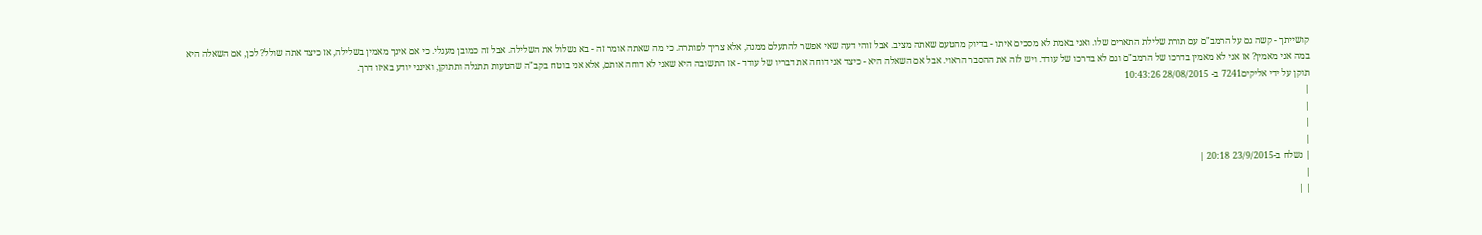קושייתך - קשה גם על הרמב"ם עם תורת שלילת התארים שלו. ואני באמת לא מסכים איתו - בדיוק מהטעם שאתה מציב. אבל זוהי דעה שאי אפשר להתעלם ממנה, אלא צריך לפותרה. כי מה שאתה אומר זה - בא נשלול את השלילה. אבל זה כמובן מעגלי. כי אם אינך מאמין בשלילה, אז כיצד אתה שולל? לכן, אם השאלה היא במה אני מאמין? אז אני לא מאמין בדרכו של הרמב"ם וגם לא בדרכו של עודד. ויש לזה את ההסבר הראוי. אבל אם השאלה היא - כיצד אני דוחה את דבריו של עודד - אז התשובה היא שאני לא דוחה אותם, אלא אני בוטח בקב"ה שהטעות תתגלה ותתוקן, ואינני יודע באיזו דרך.
תוקן על ידי אליקים7241 ב- 28/08/2015 10:43:26
|
|
|
|
| נשלח ב-23/9/2015 20:18 |
|
| |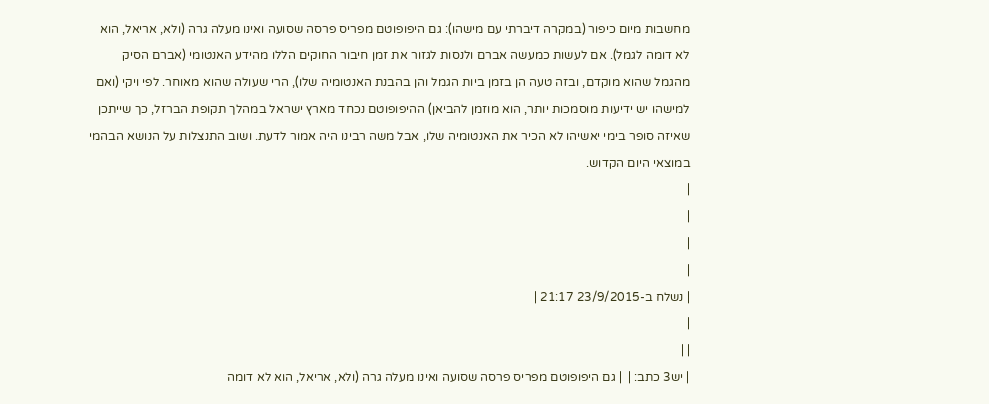מחשבות מיום כיפור (במקרה דיברתי עם מישהו): גם היפופוטם מפריס פרסה שסועה ואינו מעלה גרה (ולא, אריאל, הוא לא דומה לגמל). אם לעשות כמעשה אברם ולנסות לגזור את זמן חיבור החוקים הללו מהידע האנטומי (אברם הסיק מהגמל שהוא מוקדם, ובזה טעה הן בזמן ביות הגמל והן בהבנת האנטומיה שלו), הרי שעולה שהוא מאוחר. לפי ויקי (ואם למישהו יש ידיעות מוסמכות יותר, הוא מוזמן להביאן) ההיפופוטם נכחד מארץ ישראל במהלך תקופת הברזל, כך שייתכן שאיזה סופר בימי יאשיהו לא הכיר את האנטומיה שלו, אבל משה רבינו היה אמור לדעת. ושוב התנצלות על הנושא הבהמי במוצאי היום הקדוש.
|
|
|
|
| נשלח ב-23/9/2015 21:17 |
|
| |
| יש3 כתב: |  | גם היפופוטם מפריס פרסה שסועה ואינו מעלה גרה (ולא, אריאל, הוא לא דומה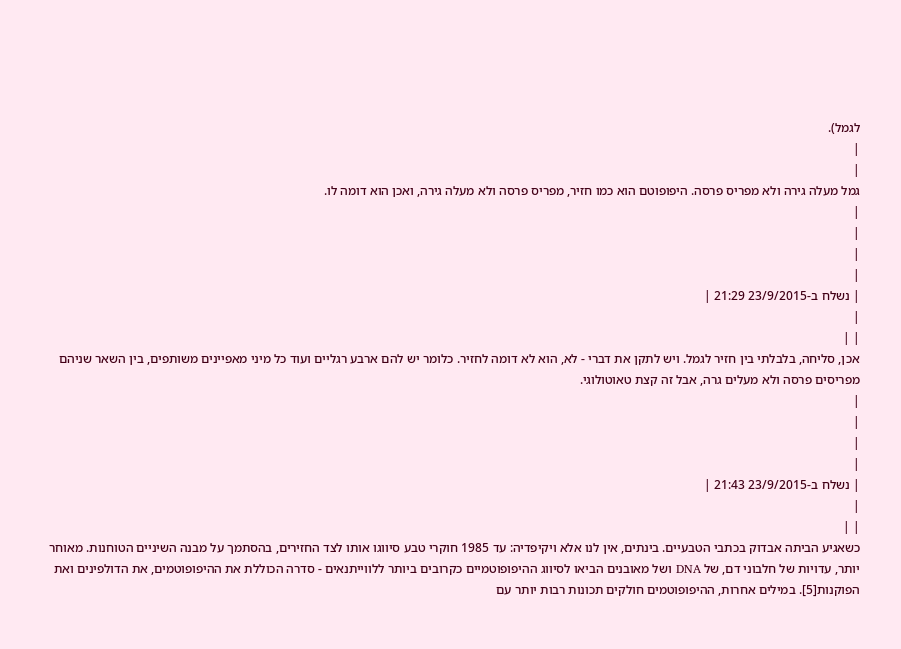לגמל).
|
|
גמל מעלה גירה ולא מפריס פרסה. היפופוטם הוא כמו חזיר, מפריס פרסה ולא מעלה גירה, ואכן הוא דומה לו.
|
|
|
|
| נשלח ב-23/9/2015 21:29 |
|
| |
אכן, סליחה, בלבלתי בין חזיר לגמל. ויש לתקן את דברי - לא, הוא לא דומה לחזיר. כלומר יש להם ארבע רגליים ועוד כל מיני מאפיינים משותפים, בין השאר שניהם מפריסים פרסה ולא מעלים גרה, אבל זה קצת טאוטולוגי.
|
|
|
|
| נשלח ב-23/9/2015 21:43 |
|
| |
כשאגיע הביתה אבדוק בכתבי הטבעיים. בינתים, אין לנו אלא ויקיפדיה: עד 1985 חוקרי טבע סיווגו אותו לצד החזירים, בהסתמך על מבנה השיניים הטוחנות. מאוחר יותר, עדויות של חלבוני דם, של DNA ושל מאובנים הביאו לסיווג ההיפופוטמיים כקרובים ביותר ללווייתנאים - סדרה הכוללת את ההיפופוטמים, את הדולפינים ואת הפוקנות[5]. במילים אחרות, ההיפופוטמים חולקים תכונות רבות יותר עם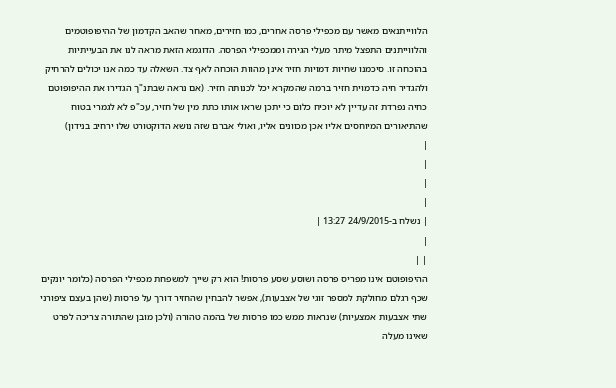הלווייתנאים מאשר עם מכפילי פרסה אחרים, כמו חזירים, מאחר שהאב הקדמון של ההיפופוטמים והלווייתנים התפצל מיתר מעלי הגירה וממכפילי הפרסה. הדוגמא הזאת מראה לנו את הבעייתיות בהוכחה זו. סיכמנו שחיות דמויות חזיר אינן מהוות הוכחה לאף צד. השאלה עד כמה אנו יכולים להרחיק ולהגדיר חיה כדמוית חזיר ברמה שהמקרא יכל לכנותה חזיר. (אם נראה שבתנ"ך הגדירו את ההיפופוטם כחיה נפרדת זה עדיין לא יוכיח כלום כי יתכן שראו אותו כתת מין של חזיר, עכ"פ לא לגמרי בטוח שהתיאורים המיוחסים אליו אכן מכוונים אליו, ואולי אברם שזה נושא הדוקטורט שלו ירחיב בנידון)
|
|
|
|
| נשלח ב-24/9/2015 13:27 |
|
| |
ההיפופוטם אינו מפריס פרסה ושוסע שסע פרסות! הוא רק שייך למשפחת מכפילי הפרסה (כלומר יונקים שכף רגלם מחולקת למספר זוגי של אצבעות), אפשר להבחין שהחזיר דורך על פרסות (שהן בעצם ציפורני שתי אצבעות אמצעיות) שנראות ממש כמו פרסות של בהמה טהורה (ולכן מובן שהתורה צריכה לפרט שאינו מעלה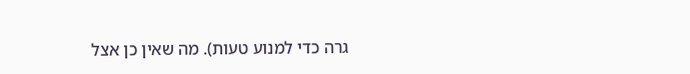גרה כדי למנוע טעות). מה שאין כן אצל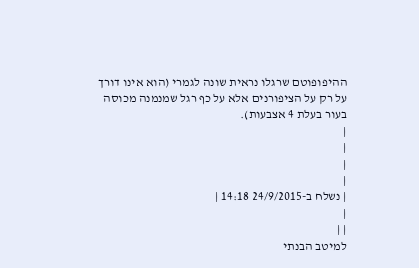ההיפופוטם שרגלו נראית שונה לגמרי (הוא אינו דורך על רק על הציפורנים אלא על כף רגל שמנמנה מכוסה בעור בעלת 4 אצבעות).
|
|
|
|
| נשלח ב-24/9/2015 14:18 |
|
| |
למיטב הבנתי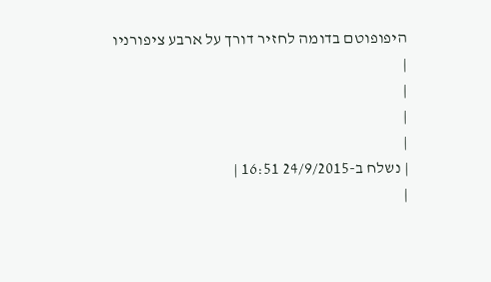היפופוטם בדומה לחזיר דורך על ארבע ציפורניו
|
|
|
|
| נשלח ב-24/9/2015 16:51 |
|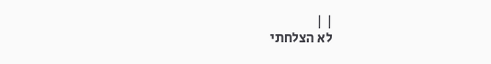| |
לא הצלחתי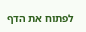לפתוח את הדף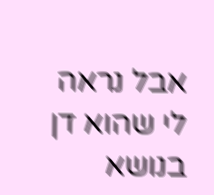אבל נראה לי שהוא דן בנושא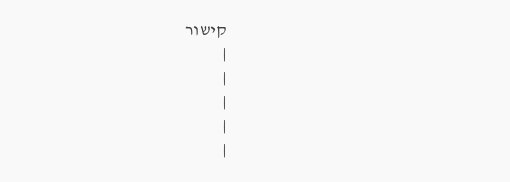קישור
|
|
|
|
|